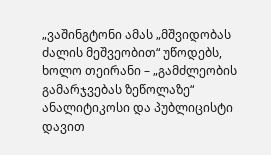„ვაშინგტონი ამას „მშვიდობას ძალის მეშვეობით“ უწოდებს, ხოლო თეირანი – „გამძლეობის გამარჯვებას ზეწოლაზე“
ანალიტიკოსი და პუბლიცისტი დავით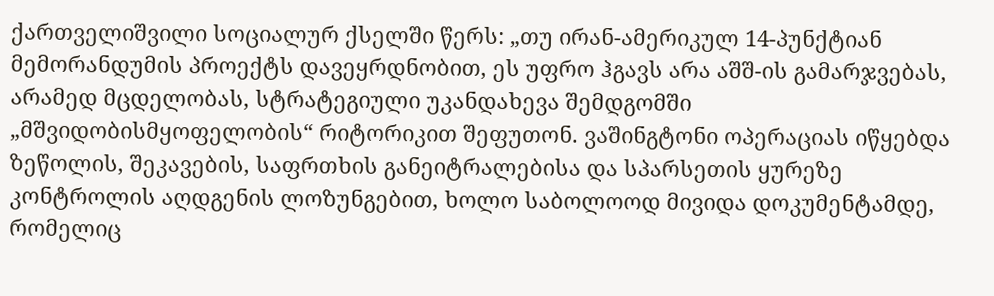ქართველიშვილი სოციალურ ქსელში წერს: „თუ ირან-ამერიკულ 14-პუნქტიან მემორანდუმის პროექტს დავეყრდნობით, ეს უფრო ჰგავს არა აშშ-ის გამარჯვებას, არამედ მცდელობას, სტრატეგიული უკანდახევა შემდგომში „მშვიდობისმყოფელობის“ რიტორიკით შეფუთონ. ვაშინგტონი ოპერაციას იწყებდა ზეწოლის, შეკავების, საფრთხის განეიტრალებისა და სპარსეთის ყურეზე კონტროლის აღდგენის ლოზუნგებით, ხოლო საბოლოოდ მივიდა დოკუმენტამდე, რომელიც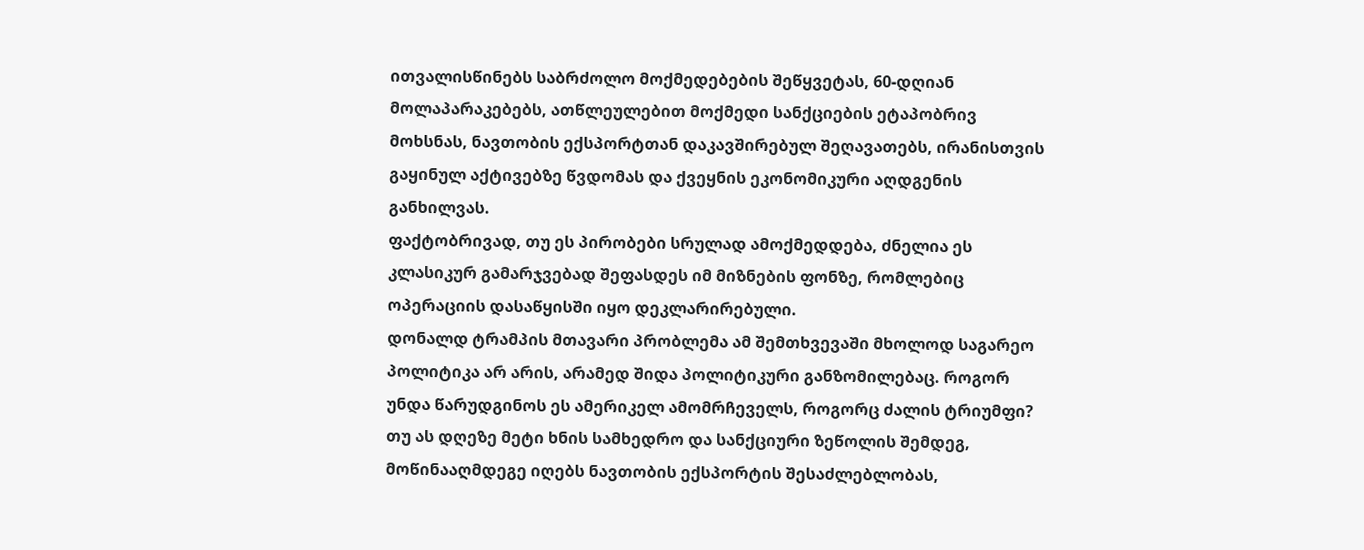ითვალისწინებს საბრძოლო მოქმედებების შეწყვეტას, 60-დღიან მოლაპარაკებებს, ათწლეულებით მოქმედი სანქციების ეტაპობრივ მოხსნას, ნავთობის ექსპორტთან დაკავშირებულ შეღავათებს, ირანისთვის გაყინულ აქტივებზე წვდომას და ქვეყნის ეკონომიკური აღდგენის განხილვას.
ფაქტობრივად, თუ ეს პირობები სრულად ამოქმედდება, ძნელია ეს კლასიკურ გამარჯვებად შეფასდეს იმ მიზნების ფონზე, რომლებიც ოპერაციის დასაწყისში იყო დეკლარირებული.
დონალდ ტრამპის მთავარი პრობლემა ამ შემთხვევაში მხოლოდ საგარეო პოლიტიკა არ არის, არამედ შიდა პოლიტიკური განზომილებაც. როგორ უნდა წარუდგინოს ეს ამერიკელ ამომრჩეველს, როგორც ძალის ტრიუმფი? თუ ას დღეზე მეტი ხნის სამხედრო და სანქციური ზეწოლის შემდეგ, მოწინააღმდეგე იღებს ნავთობის ექსპორტის შესაძლებლობას,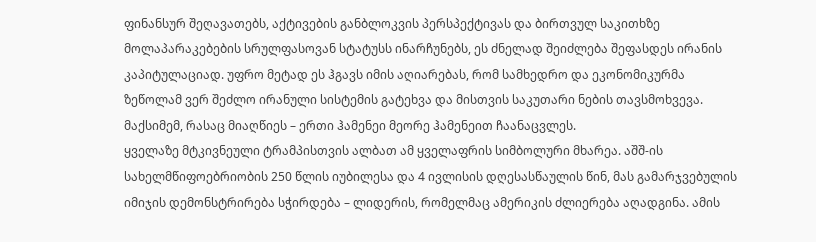ფინანსურ შეღავათებს, აქტივების განბლოკვის პერსპექტივას და ბირთვულ საკითხზე მოლაპარაკებების სრულფასოვან სტატუსს ინარჩუნებს, ეს ძნელად შეიძლება შეფასდეს ირანის კაპიტულაციად. უფრო მეტად ეს ჰგავს იმის აღიარებას, რომ სამხედრო და ეკონომიკურმა ზეწოლამ ვერ შეძლო ირანული სისტემის გატეხვა და მისთვის საკუთარი ნების თავსმოხვევა. მაქსიმემ, რასაც მიაღწიეს – ერთი ჰამენეი მეორე ჰამენეით ჩაანაცვლეს.
ყველაზე მტკივნეული ტრამპისთვის ალბათ ამ ყველაფრის სიმბოლური მხარეა. აშშ-ის სახელმწიფოებრიობის 250 წლის იუბილესა და 4 ივლისის დღესასწაულის წინ, მას გამარჯვებულის იმიჯის დემონსტრირება სჭირდება – ლიდერის, რომელმაც ამერიკის ძლიერება აღადგინა. ამის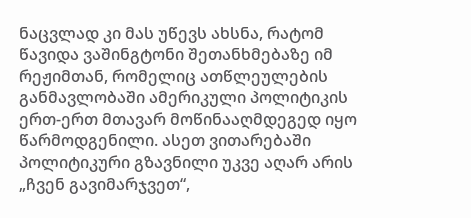ნაცვლად კი მას უწევს ახსნა, რატომ წავიდა ვაშინგტონი შეთანხმებაზე იმ რეჟიმთან, რომელიც ათწლეულების განმავლობაში ამერიკული პოლიტიკის ერთ-ერთ მთავარ მოწინააღმდეგედ იყო წარმოდგენილი. ასეთ ვითარებაში პოლიტიკური გზავნილი უკვე აღარ არის „ჩვენ გავიმარჯვეთ“,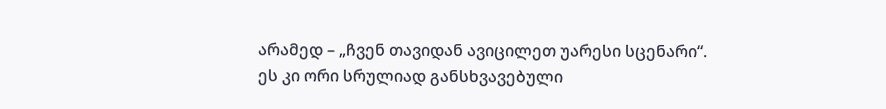არამედ – „ჩვენ თავიდან ავიცილეთ უარესი სცენარი“. ეს კი ორი სრულიად განსხვავებული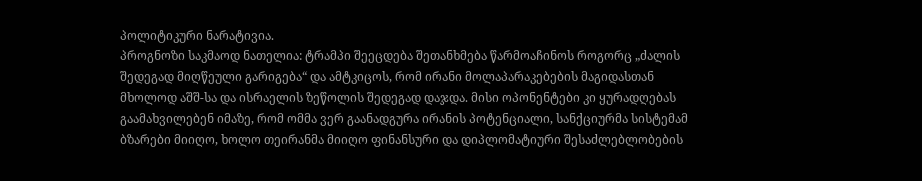პოლიტიკური ნარატივია.
პროგნოზი საკმაოდ ნათელია: ტრამპი შეეცდება შეთანხმება წარმოაჩინოს როგორც „ძალის შედეგად მიღწეული გარიგება“ და ამტკიცოს, რომ ირანი მოლაპარაკებების მაგიდასთან მხოლოდ აშშ-სა და ისრაელის ზეწოლის შედეგად დაჯდა. მისი ოპონენტები კი ყურადღებას გაამახვილებენ იმაზე, რომ ომმა ვერ გაანადგურა ირანის პოტენციალი, სანქციურმა სისტემამ ბზარები მიიღო, ხოლო თეირანმა მიიღო ფინანსური და დიპლომატიური შესაძლებლობების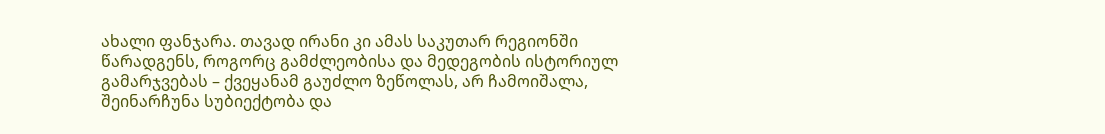ახალი ფანჯარა. თავად ირანი კი ამას საკუთარ რეგიონში წარადგენს, როგორც გამძლეობისა და მედეგობის ისტორიულ გამარჯვებას – ქვეყანამ გაუძლო ზეწოლას, არ ჩამოიშალა, შეინარჩუნა სუბიექტობა და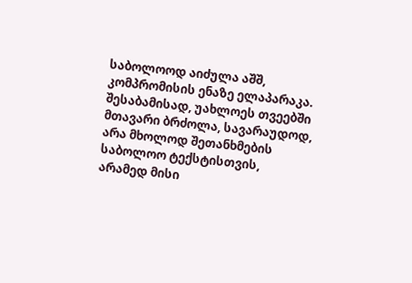საბოლოოდ აიძულა აშშ, კომპრომისის ენაზე ელაპარაკა. შესაბამისად, უახლოეს თვეებში მთავარი ბრძოლა, სავარაუდოდ, არა მხოლოდ შეთანხმების საბოლოო ტექსტისთვის, არამედ მისი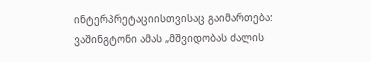ინტერპრეტაციისთვისაც გაიმართება: ვაშინგტონი ამას „მშვიდობას ძალის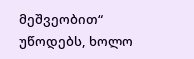მეშვეობით“ უწოდებს, ხოლო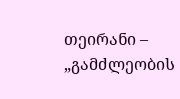თეირანი – „გამძლეობის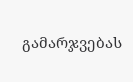გამარჯვებას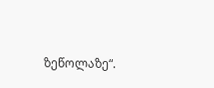ზეწოლაზე“.